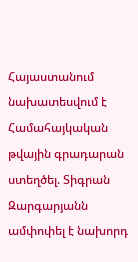Հայաստանում նախատեսվում է Համահայկական թվային գրադարան ստեղծել. Տիգրան Զարգարյանն ամփոփել է նախորդ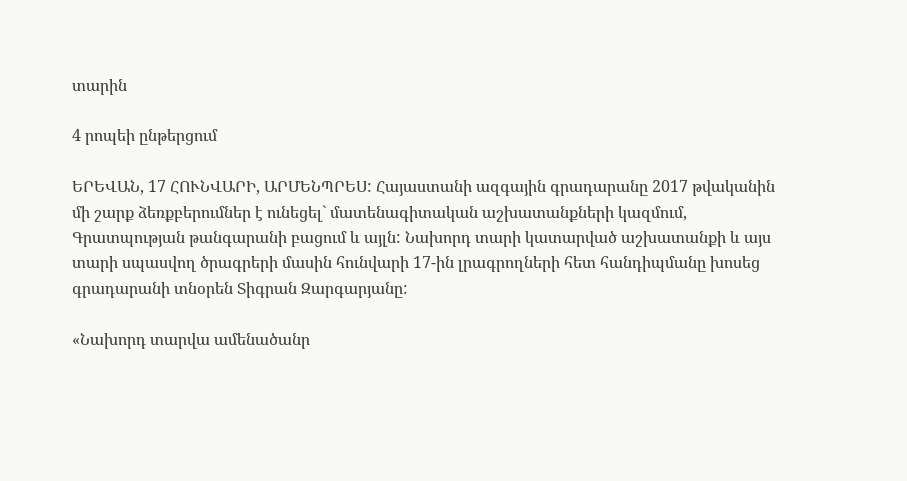տարին

4 րոպեի ընթերցում

ԵՐԵՎԱՆ, 17 ՀՈՒՆՎԱՐԻ, ԱՐՄԵՆՊՐԵՍ: Հայաստանի ազգային գրադարանը 2017 թվականին մի շարք ձեռքբերումներ է ունեցել` մատենագիտական աշխատանքների կազմում, Գրատպության թանգարանի բացում և այլն: Նախորդ տարի կատարված աշխատանքի և այս տարի սպասվող ծրագրերի մասին հունվարի 17-ին լրագրողների հետ հանդիպմանը խոսեց գրադարանի տնօրեն Տիգրան Զարգարյանը:

«Նախորդ տարվա ամենածանր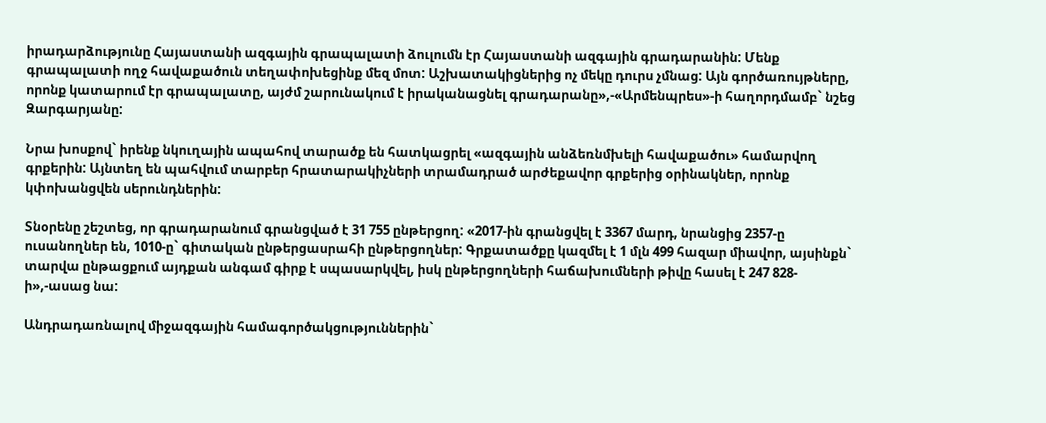իրադարձությունը Հայաստանի ազգային գրապալատի ձուլումն էր Հայաստանի ազգային գրադարանին: Մենք գրապալատի ողջ հավաքածուն տեղափոխեցինք մեզ մոտ: Աշխատակիցներից ոչ մեկը դուրս չմնաց: Այն գործառույթները, որոնք կատարում էր գրապալատը, այժմ շարունակում է իրականացնել գրադարանը»,-«Արմենպրես»-ի հաղորդմամբ` նշեց Զարգարյանը:

Նրա խոսքով` իրենք նկուղային ապահով տարածք են հատկացրել «ազգային անձեռնմխելի հավաքածու» համարվող գրքերին: Այնտեղ են պահվում տարբեր հրատարակիչների տրամադրած արժեքավոր գրքերից օրինակներ, որոնք կփոխանցվեն սերունդներին:

Տնօրենը շեշտեց, որ գրադարանում գրանցված է 31 755 ընթերցող: «2017-ին գրանցվել է 3367 մարդ, նրանցից 2357-ը ուսանողներ են, 1010-ը` գիտական ընթերցասրահի ընթերցողներ: Գրքատածքը կազմել է 1 մլն 499 հազար միավոր, այսինքն` տարվա ընթացքում այդքան անգամ գիրք է սպասարկվել, իսկ ընթերցողների հաճախումների թիվը հասել է 247 828-ի»,-ասաց նա:

Անդրադառնալով միջազգային համագործակցություններին`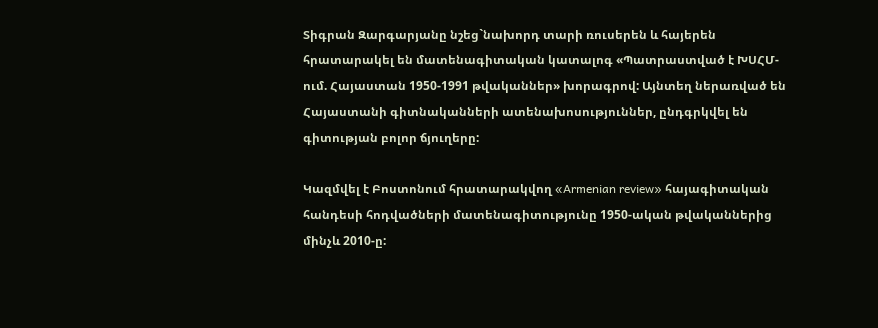Տիգրան Զարգարյանը նշեց`նախորդ տարի ռուսերեն և հայերեն հրատարակել են մատենագիտական կատալոգ «Պատրաստված է ԽՍՀՄ-ում. Հայաստան 1950-1991 թվականներ» խորագրով: Այնտեղ ներառված են Հայաստանի գիտնականների ատենախոսություններ, ընդգրկվել են գիտության բոլոր ճյուղերը:

Կազմվել է Բոստոնում հրատարակվող «Armenian review» հայագիտական հանդեսի հոդվածների մատենագիտությունը 1950-ական թվականներից մինչև 2010-ը: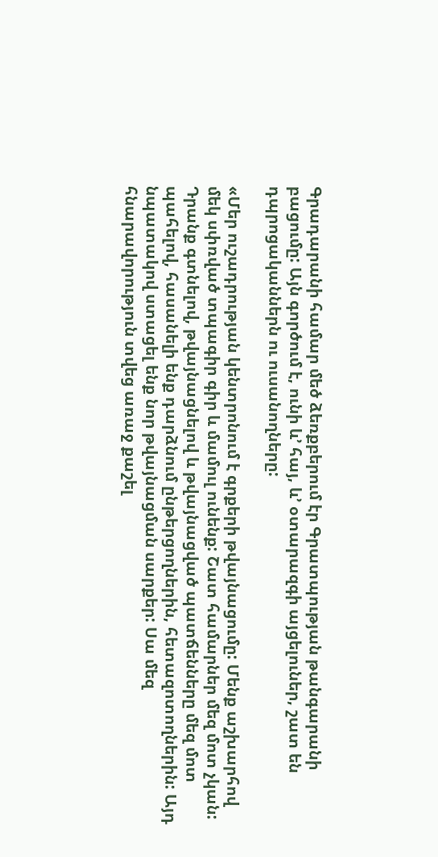Գրադարանի համար մեծ ձեռքբերում էր Գրատպության թանգարանի բացումը: Այն գործում է, ունի և’ հայ, և’ օտարազգի այցելուներ, շատ են դպրոցականներն ու ուսանողները:

«Մեր ուշադրության կենտրոնում է գրքերի թվայնացումը: Մենք աշխարհով մեկ սփռված տպագիր գիր և մամուլ ունենք: Շատ համարներ մեզ մոտ չկան: Դրանք գտնելով, թվայնացնելով և թվայնացված պատճենները մեզ մոտ պահելով, հասանելի ենք դարձնում ընթերցողներին, հետազոտողներին: Այդ նպատակով ստացել ենք նոր թվայնացման սարքեր: Սա մեզ հնարավորություն տվեց առաջ քաշել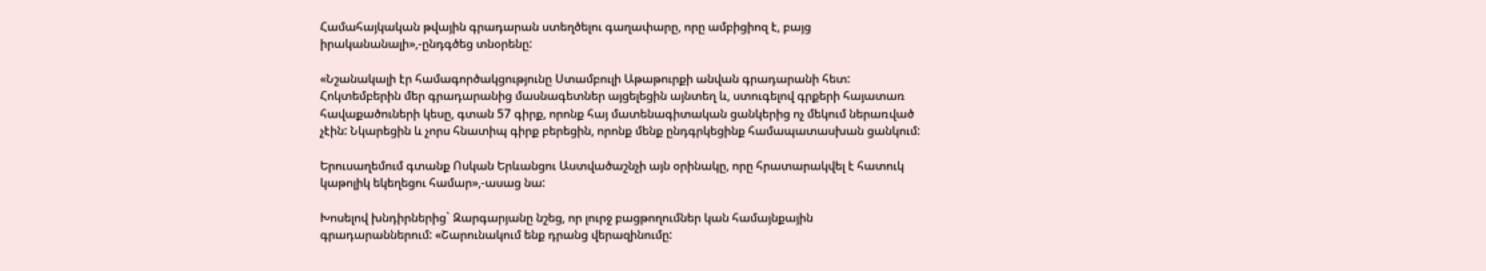Համահայկական թվային գրադարան ստեղծելու գաղափարը, որը ամբիցիոզ է, բայց իրականանալի»,-ընդգծեց տնօրենը:

«Նշանակալի էր համագործակցությունը Ստամբուլի Աթաթուրքի անվան գրադարանի հետ: Հոկտեմբերին մեր գրադարանից մասնագետներ այցելեցին այնտեղ և, ստուգելով գրքերի հայատառ հավաքածուների կեսը, գտան 57 գիրք, որոնք հայ մատենագիտական ցանկերից ոչ մեկում ներառված չէին: Նկարեցին և չորս հնատիպ գիրք բերեցին, որոնք մենք ընդգրկեցինք համապատասխան ցանկում:

Երուսաղեմում գտանք Ոսկան Երևանցու Աստվածաշնչի այն օրինակը, որը հրատարակվել է հատուկ կաթոլիկ եկեղեցու համար»,-ասաց նա:

Խոսելով խնդիրներից` Զարգարյանը նշեց, որ լուրջ բացթողումներ կան համայնքային գրադարաններում: «Շարունակում ենք դրանց վերազինումը: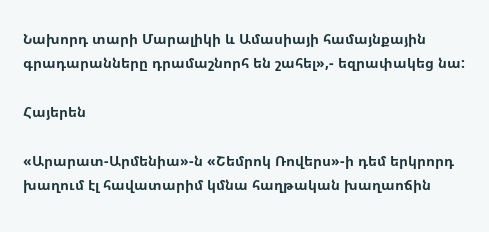Նախորդ տարի Մարալիկի և Ամասիայի համայնքային գրադարանները դրամաշնորհ են շահել»,- եզրափակեց նա:

Հայերեն

«Արարատ-Արմենիա»-ն «Շեմրոկ Ռովերս»-ի դեմ երկրորդ խաղում էլ հավատարիմ կմնա հաղթական խաղաոճին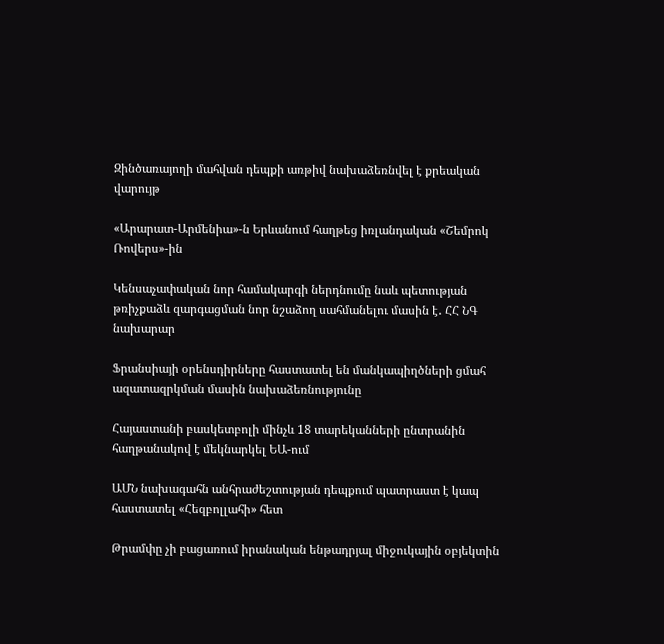Զինծառայողի մահվան դեպքի առթիվ նախաձեռնվել է քրեական վարույթ

«Արարատ-Արմենիա»-ն Երևանում հաղթեց իռլանդական «Շեմրոկ Ռովերս»-ին

Կենսաչափական նոր համակարգի ներդնումը նաև պետության թռիչքաձև զարգացման նոր նշաձող սահմանելու մասին է․ ՀՀ ՆԳ նախարար

Ֆրանսիայի օրենսդիրները հաստատել են մանկապիղծների ցմահ ազատազրկման մասին նախաձեռնությունը

Հայաստանի բասկետբոլի մինչև 18 տարեկանների ընտրանին հաղթանակով է մեկնարկել ԵԱ-ում

ԱՄՆ նախագահն անհրաժեշտության դեպքում պատրաստ է կապ հաստատել «Հեզբոլլահի» հետ

Թրամփը չի բացառում իրանական ենթադրյալ միջուկային օբյեկտին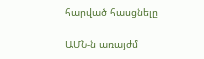հարված հասցնելը

ԱՄՆ-ն առայժմ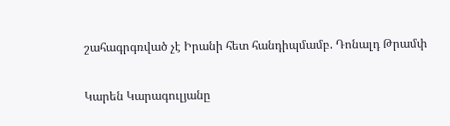շահագրգռված չէ Իրանի հետ հանդիպմամբ. Դոնալդ Թրամփ

Կարեն Կարագուլյանը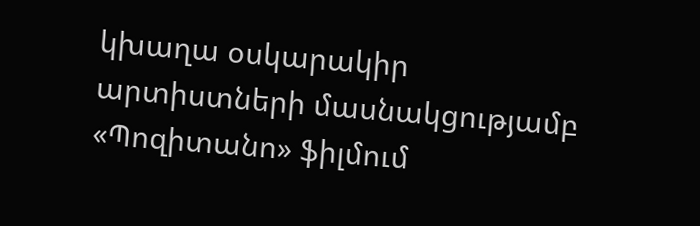կխաղա օսկարակիր արտիստների մասնակցությամբ «Պոզիտանո» ֆիլմում